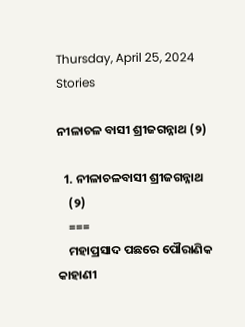Thursday, April 25, 2024
Stories

ନୀଳାଚଳ ବାସୀ ଶ୍ରୀଜଗନ୍ନାଥ (୨)

  1. ନୀଳାଚଳବାସୀ ଶ୍ରୀଜଗନ୍ନାଥ
    (୨)
    ===
    ମହାପ୍ରସାଦ ପଛରେ ପୌରାଣିକ କାହାଣୀ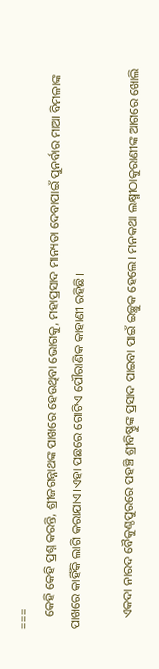===
    କେହି କେହି ପ୍ରଶ୍ନ କରନ୍ତି, ଶ୍ରୀଜଗନ୍ନାଥଙ୍କ ପାଖରେ ହେଉଥିବା ଭୋଗକୁ, ମହାପ୍ରସାଦ ମାନ୍ୟତା ଦେବାପାଇଁ ପୁନର୍ବାର ମାଆ ବିମଳାଙ୍କ ପାଖରେ କାହିଁକି ଲାଗି କରାଯାଏ।ଏହା ପଛରେ ଗୋଟିଏ ପୌରାଣିକ କାହାଣୀ ରହିଛି।

    ଏକଦା ନାରଦ ବୈକୁଣ୍ଠପୁରରେ ପହଞ୍ଚି ଶ୍ରୀବିଷ୍ଣୁଙ୍କ ପ୍ରସାଦ ପାଇବା ପାଇଁ ଇଚ୍ଛୁକ ହେଲେ। ମନକଥା ଲକ୍ଷ୍ମୀଠାକୁରାଣୀଙ୍କ ଆଗରେ ଖୋଲି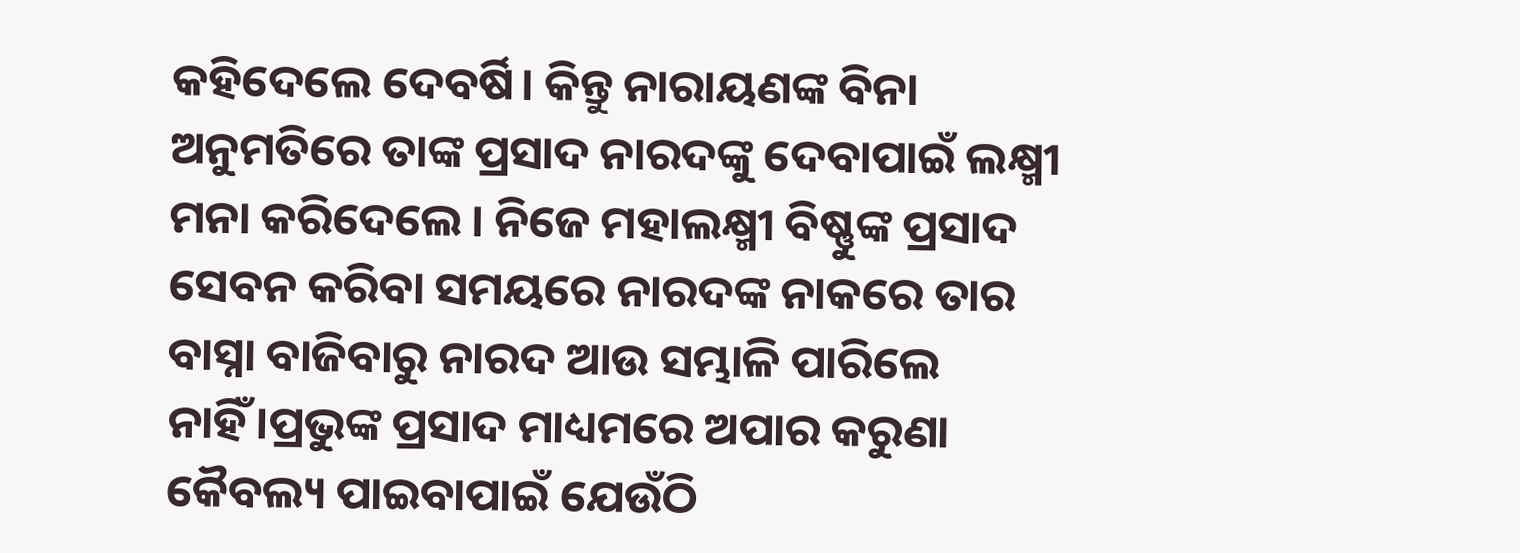କହିଦେଲେ ଦେବର୍ଷି। କିନ୍ତୁ ନାରାୟଣଙ୍କ ବିନା ଅନୁମତିରେ ତାଙ୍କ ପ୍ରସାଦ ନାରଦଙ୍କୁ ଦେବାପାଇଁ ଲକ୍ଷ୍ମୀ ମନା କରିଦେଲେ। ନିଜେ ମହାଲକ୍ଷ୍ମୀ ବିଷ୍ଣୁଙ୍କ ପ୍ରସାଦ ସେବନ କରିବା ସମୟରେ ନାରଦଙ୍କ ନାକରେ ତାର ବାସ୍ନା ବାଜିବାରୁ ନାରଦ ଆଉ ସମ୍ଭାଳି ପାରିଲେ ନାହିଁ।ପ୍ରଭୁଙ୍କ ପ୍ରସାଦ ମାଧ୍ୟମରେ ଅପାର କରୁଣା କୈବଲ୍ୟ ପାଇବାପାଇଁ ଯେଉଁଠି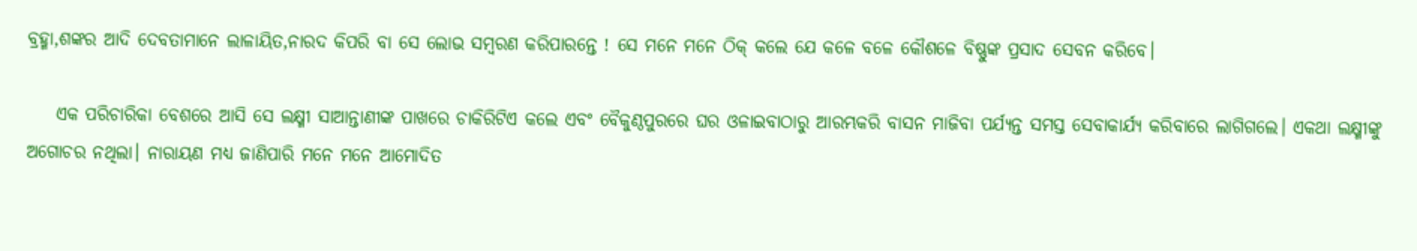ବ୍ରହ୍ମା,ଶଙ୍କର ଆଦି ଦେବତାମାନେ ଲାଳାୟିତ,ନାରଦ କିପରି ବା ସେ ଲୋଭ ସମ୍ବରଣ କରିପାରନ୍ତେ ! ସେ ମନେ ମନେ ଠିକ୍ କଲେ ଯେ କଳେ ବଳେ କୌଶଳେ ବିଷ୍ଣୁଙ୍କ ପ୍ରସାଦ ସେବନ କରିବେ।

    ଏକ ପରିଚାରିକା ବେଶରେ ଆସି ସେ ଲକ୍ଷ୍ମୀ ସାଆନ୍ତାଣୀଙ୍କ ପାଖରେ ଚାକିରିଟିଏ କଲେ ଏବଂ ବୈକୁଣ୍ଠପୁରରେ ଘର ଓଳାଇବାଠାରୁ ଆରମ୍ଭକରି ବାସନ ମାଜିବା ପର୍ଯ୍ୟନ୍ତ ସମସ୍ତ ସେବାକାର୍ଯ୍ୟ କରିବାରେ ଲାଗିଗଲେ। ଏକଥା ଲକ୍ଷ୍ମୀଙ୍କୁ ଅଗୋଚର ନଥିଲା। ନାରାୟଣ ମଧ୍ୟ ଜାଣିପାରି ମନେ ମନେ ଆମୋଦିତ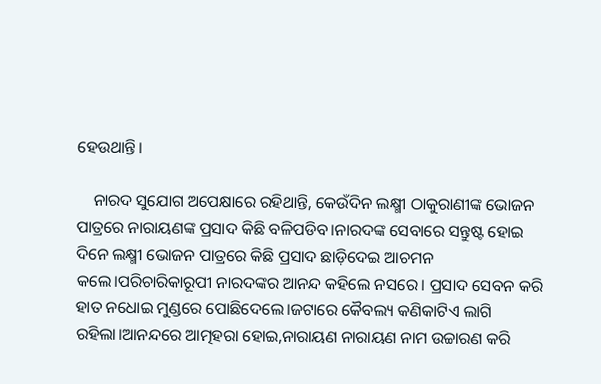ହେଉଥାନ୍ତି।

    ନାରଦ ସୁଯୋଗ ଅପେକ୍ଷାରେ ରହିଥାନ୍ତି, କେଉଁଦିନ ଲକ୍ଷ୍ମୀ ଠାକୁରାଣୀଙ୍କ ଭୋଜନ ପାତ୍ରରେ ନାରାୟଣଙ୍କ ପ୍ରସାଦ କିଛି ବଳିପଡିବ।ନାରଦଙ୍କ ସେବାରେ ସନ୍ତୁଷ୍ଟ ହୋଇ ଦିନେ ଲକ୍ଷ୍ମୀ ଭୋଜନ ପାତ୍ରରେ କିଛି ପ୍ରସାଦ ଛାଡ଼ିଦେଇ ଆଚମନ କଲେ।ପରିଚାରିକାରୂପୀ ନାରଦଙ୍କର ଆନନ୍ଦ କହିଲେ ନସରେ। ପ୍ରସାଦ ସେବନ କରି ହାତ ନଧୋଇ ମୁଣ୍ଡରେ ପୋଛିଦେଲେ।ଜଟାରେ କୈବଲ୍ୟ କଣିକାଟିଏ ଲାଗି ରହିଲା।ଆନନ୍ଦରେ ଆତ୍ମହରା ହୋଇ,ନାରାୟଣ ନାରାୟଣ ନାମ ଉଚ୍ଚାରଣ କରି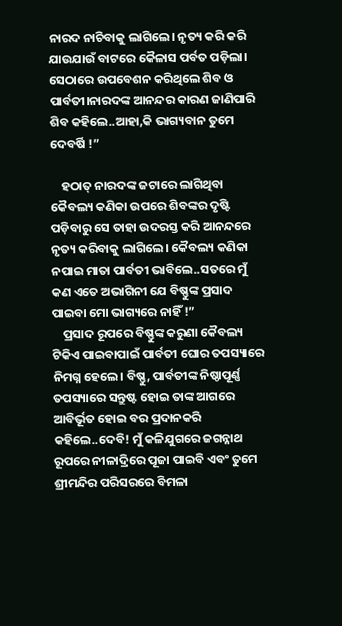ନାରଦ ନାଚିବାକୁ ଲାଗିଲେ। ନୃତ୍ୟ କରି କରି ଯାଉଯାଉଁ ବାଟରେ କୈଳାସ ପର୍ବତ ପଡ଼ିଲା। ସେଠାରେ ଉପବେଶନ କରିଥିଲେ ଶିବ ଓ ପାର୍ବତୀ।ନାରଦଙ୍କ ଆନନ୍ଦର କାରଣ ଜାଣିପାରି ଶିବ କହିଲେ..ଆହା,କି ଭାଗ୍ୟବାନ ତୁମେ ଦେବର୍ଷି !”

    ହଠାତ୍ ନାରଦଙ୍କ ଜଟାରେ ଲାଗିଥିବା କୈବଲ୍ୟ କଣିକା ଉପରେ ଶିବଙ୍କର ଦୃଷ୍ଟି ପଡ଼ିବାରୁ ସେ ତାହା ଉଦରସ୍ତ କରି ଆନନ୍ଦରେ ନୃତ୍ୟ କରିବାକୁ ଲାଗିଲେ। କୈବଲ୍ୟ କଣିକା ନପାଇ ମାତା ପାର୍ବତୀ ଭାବିଲେ..ସତରେ ମୁଁ କଣ ଏତେ ଅଭାଗିନୀ ଯେ ବିଷ୍ଣୁଙ୍କ ପ୍ରସାଦ ପାଇବା ମୋ ଭାଗ୍ୟରେ ନାହିଁ !”
    ପ୍ରସାଦ ରୂପରେ ବିଷ୍ଣୁଙ୍କ କରୁଣା କୈବଲ୍ୟ ଟିକିଏ ପାଇବାପାଇଁ ପାର୍ବତୀ ଘୋର ତପସ୍ୟାରେ ନିମଗ୍ନ ହେଲେ। ବିଷ୍ଣୁ, ପାର୍ବତୀଙ୍କ ନିଷ୍ଠାପୂର୍ଣ୍ଣ ତପସ୍ୟାରେ ସନ୍ତୁଷ୍ଟ ହୋଇ ତାଙ୍କ ଆଗରେ ଆବିର୍ଭୂତ ହୋଇ ବର ପ୍ରଦାନକରି କହିଲେ..ଦେବି! ମୁଁ କଳିଯୁଗରେ ଜଗନ୍ନାଥ ରୂପରେ ନୀଳାଦ୍ରିରେ ପୂଜା ପାଇବି ଏବଂ ତୁମେ ଶ୍ରୀମନ୍ଦିର ପରିସରରେ ବିମଳା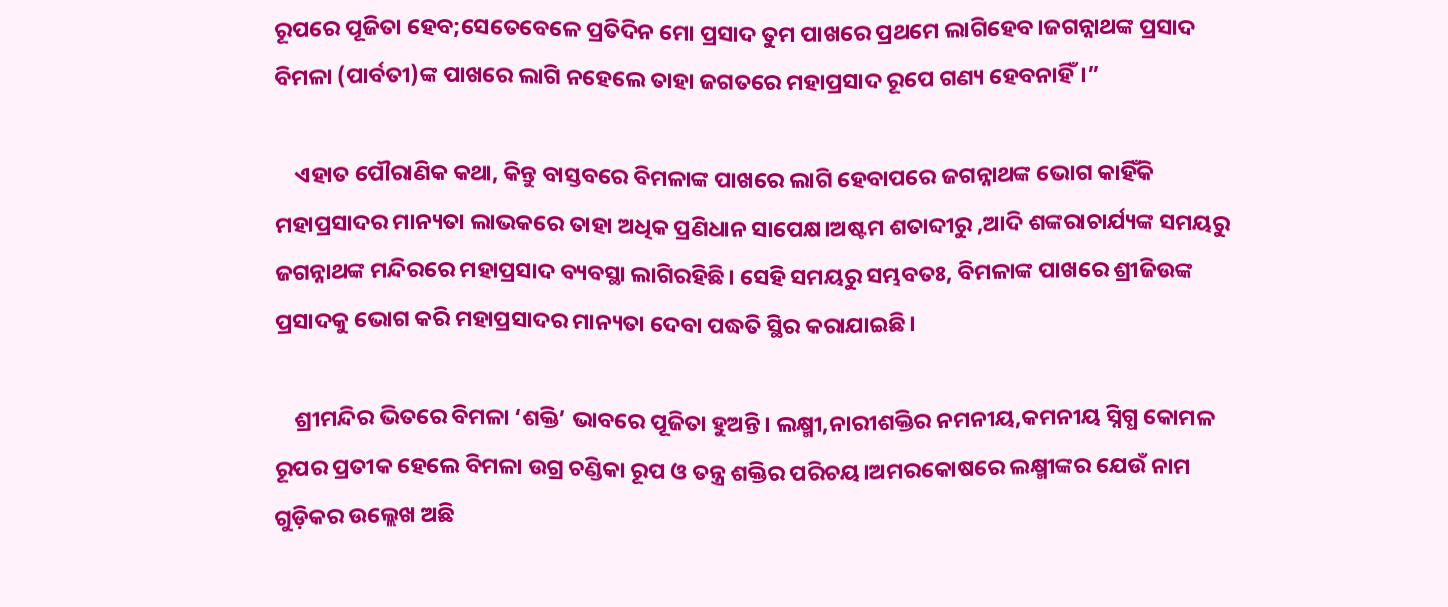ରୂପରେ ପୂଜିତା ହେବ;ସେତେବେଳେ ପ୍ରତିଦିନ ମୋ ପ୍ରସାଦ ତୁମ ପାଖରେ ପ୍ରଥମେ ଲାଗିହେବ।ଜଗନ୍ନାଥଙ୍କ ପ୍ରସାଦ ବିମଳା (ପାର୍ବତୀ)ଙ୍କ ପାଖରେ ଲାଗି ନହେଲେ ତାହା ଜଗତରେ ମହାପ୍ରସାଦ ରୂପେ ଗଣ୍ୟ ହେବନାହିଁ।”

    ଏହାତ ପୌରାଣିକ କଥା, କିନ୍ତୁ ବାସ୍ତବରେ ବିମଳାଙ୍କ ପାଖରେ ଲାଗି ହେବାପରେ ଜଗନ୍ନାଥଙ୍କ ଭୋଗ କାହିଁକି ମହାପ୍ରସାଦର ମାନ୍ୟତା ଲାଭକରେ ତାହା ଅଧିକ ପ୍ରଣିଧାନ ସାପେକ୍ଷ।ଅଷ୍ଟମ ଶତାବ୍ଦୀରୁ ,ଆଦି ଶଙ୍କରାଚାର୍ଯ୍ୟଙ୍କ ସମୟରୁ ଜଗନ୍ନାଥଙ୍କ ମନ୍ଦିରରେ ମହାପ୍ରସାଦ ବ୍ୟବସ୍ଥା ଲାଗିରହିଛି। ସେହି ସମୟରୁ ସମ୍ଭବତଃ, ବିମଳାଙ୍କ ପାଖରେ ଶ୍ରୀଜିଉଙ୍କ ପ୍ରସାଦକୁ ଭୋଗ କରି ମହାପ୍ରସାଦର ମାନ୍ୟତା ଦେବା ପଦ୍ଧତି ସ୍ଥିର କରାଯାଇଛି।

    ଶ୍ରୀମନ୍ଦିର ଭିତରେ ବିମଳା ‘ଶକ୍ତି’ ଭାବରେ ପୂଜିତା ହୁଅନ୍ତି। ଲକ୍ଷ୍ମୀ,ନାରୀଶକ୍ତିର ନମନୀୟ,କମନୀୟ ସ୍ନିଗ୍ଧ କୋମଳ ରୂପର ପ୍ରତୀକ ହେଲେ ବିମଳା ଉଗ୍ର ଚଣ୍ଡିକା ରୂପ ଓ ତନ୍ତ୍ର ଶକ୍ତିର ପରିଚୟ।ଅମରକୋଷରେ ଲକ୍ଷ୍ମୀଙ୍କର ଯେଉଁ ନାମ ଗୁଡ଼ିକର ଉଲ୍ଲେଖ ଅଛି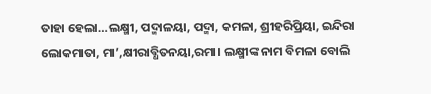ତାହା ହେଲା…ଲକ୍ଷ୍ମୀ, ପଦ୍ମାଳୟା, ପଦ୍ମା, କମଳା, ଶ୍ରୀହରିପ୍ରିୟା, ଇନ୍ଦିରା ଲୋକମାତା, ମା’,କ୍ଷୀରାବ୍ଧିତନୟା,ରମା। ଲକ୍ଷ୍ମୀଙ୍କ ନାମ ବିମଳା ବୋଲି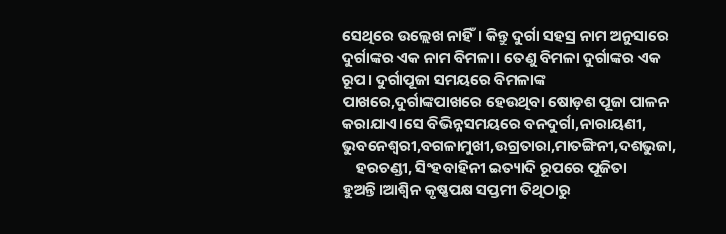ସେଥିରେ ଉଲ୍ଲେଖ ନାହିଁ। କିନ୍ତୁ ଦୁର୍ଗା ସହସ୍ର ନାମ ଅନୁସାରେ ଦୁର୍ଗାଙ୍କର ଏକ ନାମ ବିମଳା। ତେଣୁ ବିମଳା ଦୁର୍ଗାଙ୍କର ଏକ ରୂପ। ଦୁର୍ଗାପୂଜା ସମୟରେ ବିମଳାଙ୍କ ପାଖରେ,ଦୁର୍ଗାଙ୍କପାଖରେ ହେଉଥିବା ଷୋଡ଼ଶ ପୂଜା ପାଳନ କରାଯାଏ।ସେ ବିଭିନ୍ନସମୟରେ ବନଦୁର୍ଗା,ନାରାୟଣୀ, ଭୁବନେଶ୍ୱରୀ,ବଗଳାମୁଖୀ,ଉଗ୍ରତାରା,ମାତଙ୍ଗିନୀ,ଦଶଭୁଜା,
    ହରଚଣ୍ଡୀ, ସିଂହବାହିନୀ ଇତ୍ୟାଦି ରୂପରେ ପୂଜିତା ହୁଅନ୍ତି।ଆଶ୍ବିନ କୃଷ୍ଣପକ୍ଷ ସପ୍ତମୀ ତିଥିଠାରୁ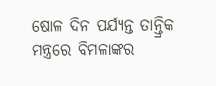ଷୋଳ ଦିନ ପର୍ଯ୍ୟନ୍ତ ତାନ୍ତ୍ରିକ ମନ୍ତ୍ରରେ ବିମଳାଙ୍କର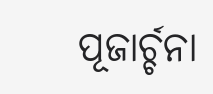ପୂଜାର୍ଚ୍ଚନା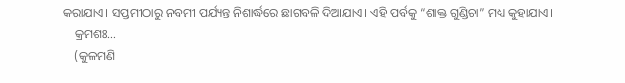କରାଯାଏ। ସପ୍ତମୀଠାରୁ ନବମୀ ପର୍ଯ୍ୟନ୍ତ ନିଶାର୍ଦ୍ଧରେ ଛାଗବଳି ଦିଆଯାଏ। ଏହି ପର୍ବକୁ “ଶାକ୍ତ ଗୁଣ୍ଡିଚା” ମଧ୍ୟ କୁହାଯାଏ।
    କ୍ରମଶଃ…
    (କୁଳମଣି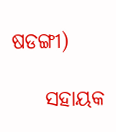ଷଡଙ୍ଗୀ)

    ସହାୟକ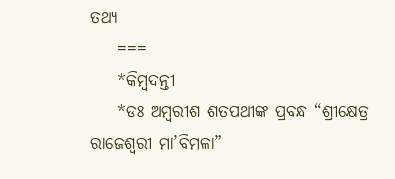ତଥ୍ୟ
    ===
    *କିମ୍ବଦନ୍ତୀ
    *ଡଃ ଅମ୍ବରୀଶ ଶତପଥୀଙ୍କ ପ୍ରବନ୍ଧ “ଶ୍ରୀକ୍ଷେତ୍ର ରାଜେଶ୍ବରୀ ମା’ବିମଳା”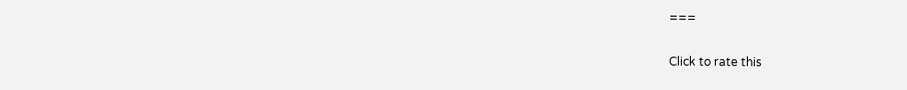===

Click to rate this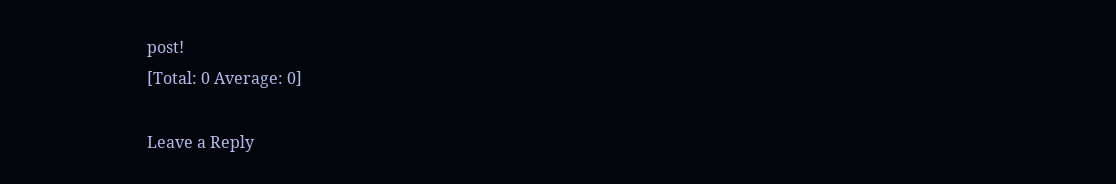post!
[Total: 0 Average: 0]

Leave a Reply